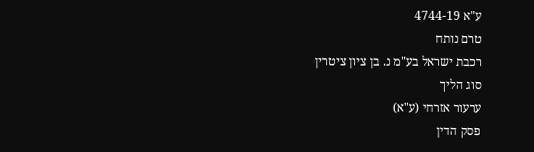ע"א 4744-19
טרם נותח
רכבת ישראל בע"מ נ. בן ציון ציטרין
סוג הליך
ערעור אזרחי (ע"א)
פסק הדין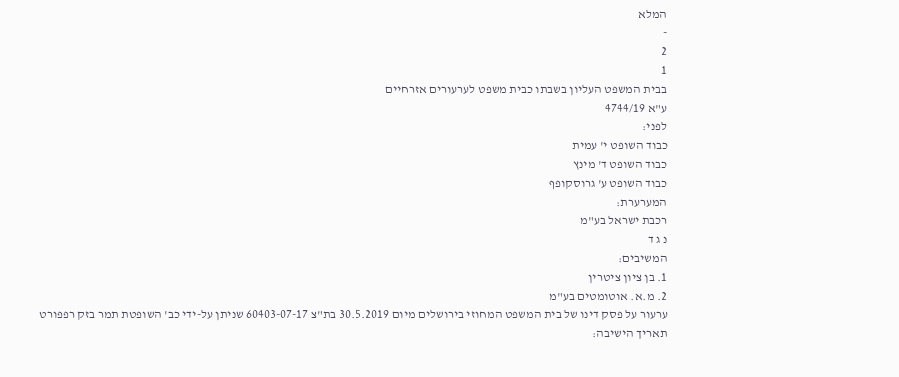המלא
-
2
1
בבית המשפט העליון בשבתו כבית משפט לערעורים אזרחיים
ע"א 4744/19
לפני:
כבוד השופט י' עמית
כבוד השופט ד' מינץ
כבוד השופט ע' גרוסקופף
המערערת:
רכבת ישראל בע"מ
נ ג ד
המשיבים:
1. בן ציון ציטרין
2. מ.א. אוטומטים בע"מ
ערעור על פסק דינו של בית המשפט המחוזי בירושלים מיום 30.5.2019 בת"צ 60403-07-17 שניתן על-ידי כב' השופטת תמר בזק רפפורט
תאריך הישיבה: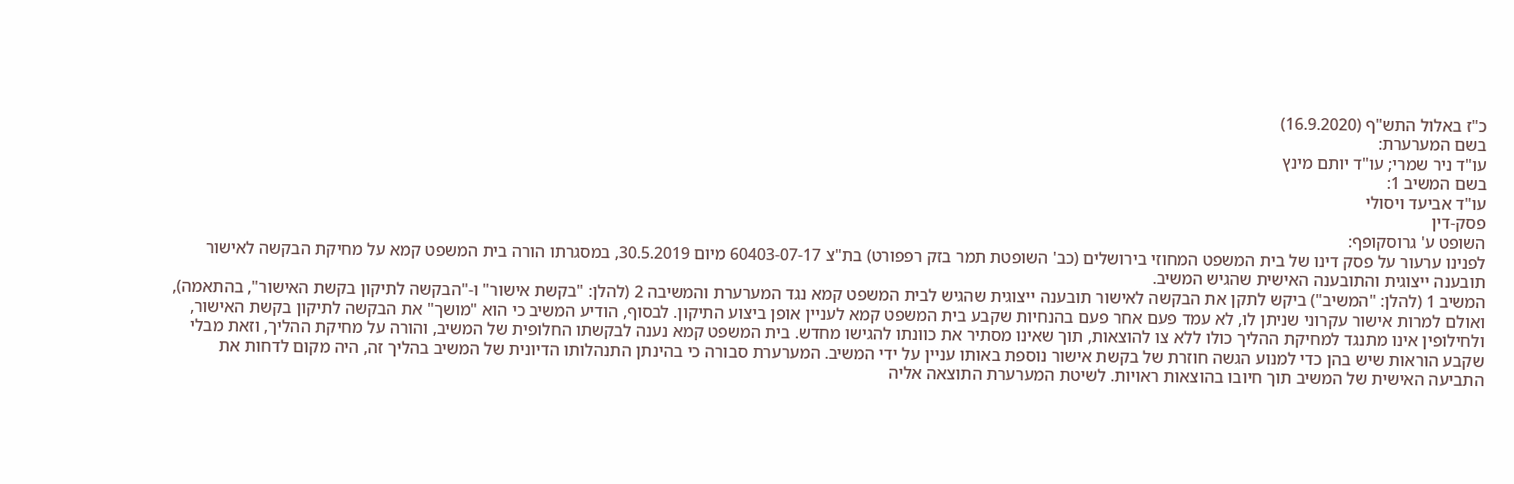כ"ז באלול התש"ף (16.9.2020)
בשם המערערת:
עו"ד ניר שמרי; עו"ד יותם מינץ
בשם המשיב 1:
עו"ד אביעד ויסולי
פסק-דין
השופט ע' גרוסקופף:
לפנינו ערעור על פסק דינו של בית המשפט המחוזי בירושלים (כב' השופטת תמר בזק רפפורט) בת"צ 60403-07-17 מיום 30.5.2019, במסגרתו הורה בית המשפט קמא על מחיקת הבקשה לאישור תובענה ייצוגית והתובענה האישית שהגיש המשיב.
המשיב 1 (להלן: "המשיב") ביקש לתקן את הבקשה לאישור תובענה ייצוגית שהגיש לבית המשפט קמא נגד המערערת והמשיבה 2 (להלן: "בקשת אישור" ו-"הבקשה לתיקון בקשת האישור", בהתאמה), ואולם למרות אישור עקרוני שניתן לו, לא עמד פעם אחר פעם בהנחיות שקבע בית המשפט קמא לעניין אופן ביצוע התיקון. לבסוף, הודיע המשיב כי הוא "מושך" את הבקשה לתיקון בקשת האישור, ולחילופין אינו מתנגד למחיקת ההליך כולו ללא צו להוצאות, תוך שאינו מסתיר את כוונתו להגישו מחדש. בית המשפט קמא נענה לבקשתו החלופית של המשיב, והורה על מחיקת ההליך, וזאת מבלי שקבע הוראות שיש בהן כדי למנוע הגשה חוזרת של בקשת אישור נוספת באותו עניין על ידי המשיב. המערערת סבורה כי בהינתן התנהלותו הדיונית של המשיב בהליך זה, היה מקום לדחות את התביעה האישית של המשיב תוך חיובו בהוצאות ראויות. לשיטת המערערת התוצאה אליה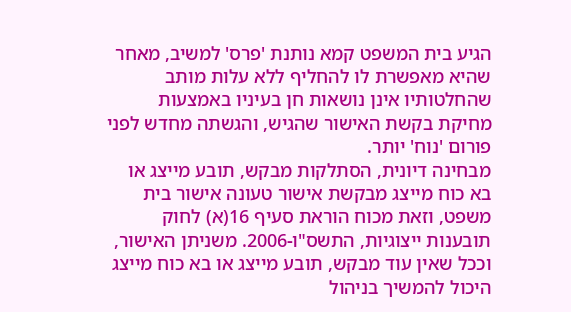הגיע בית המשפט קמא נותנת 'פרס' למשיב, מאחר שהיא מאפשרת לו להחליף ללא עלות מותב שהחלטותיו אינן נושאות חן בעיניו באמצעות מחיקת בקשת האישור שהגיש, והגשתה מחדש לפני פורום 'נוח' יותר.
מבחינה דיונית, הסתלקות מבקש, תובע מייצג או בא כוח מייצג מבקשת אישור טעונה אישור בית משפט, וזאת מכוח הוראת סעיף 16(א) לחוק תובענות ייצוגיות, התשס"ו-2006. משניתן האישור, וככל שאין עוד מבקש, תובע מייצג או בא כוח מייצג היכול להמשיך בניהול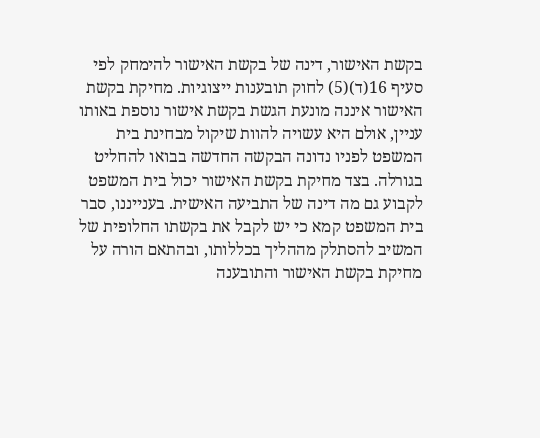בקשת האישור, דינה של בקשת האישור להימחק לפי סעיף 16(ד)(5) לחוק תובענות ייצוגיות. מחיקת בקשת האישור איננה מונעת הגשת בקשת אישור נוספת באותו עניין, אולם היא עשויה להוות שיקול מבחינת בית המשפט לפניו נדונה הבקשה החדשה בבואו להחליט בגורלה. בצד מחיקת בקשת האישור יכול בית המשפט לקבוע גם מה דינה של התביעה האישית. בענייננו, סבר בית המשפט קמא כי יש לקבל את בקשתו החלופית של המשיב להסתלק מההליך בכללותו, ובהתאם הורה על מחיקת בקשת האישור והתובענה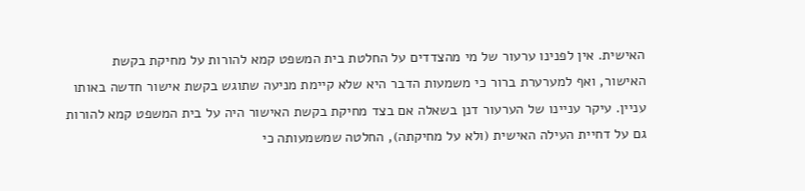האישית. אין לפנינו ערעור של מי מהצדדים על החלטת בית המשפט קמא להורות על מחיקת בקשת האישור, ואף למערערת ברור כי משמעות הדבר היא שלא קיימת מניעה שתוגש בקשת אישור חדשה באותו עניין. עיקר עניינו של הערעור דנן בשאלה אם בצד מחיקת בקשת האישור היה על בית המשפט קמא להורות גם על דחיית העילה האישית (ולא על מחיקתה), החלטה שמשמעותה כי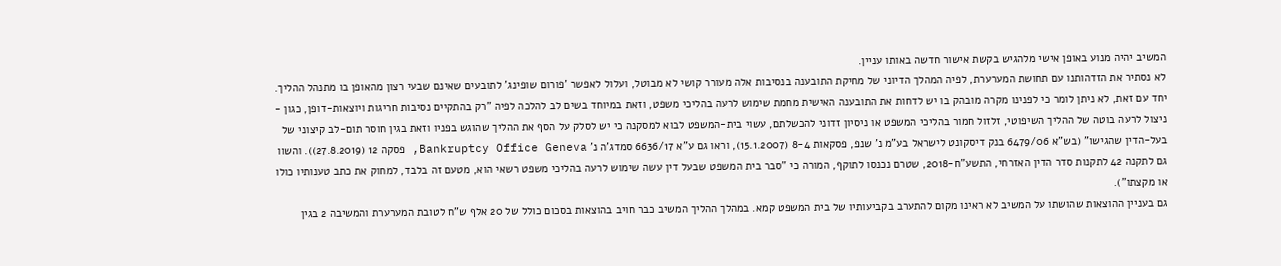המשיב יהיה מנוע באופן אישי מלהגיש בקשת אישור חדשה באותו עניין.
לא נסתיר את הזדהותנו עם תחושת המערערת, לפיה המהלך הדיוני של מחיקת התובענה בנסיבות אלה מעורר קושי לא מבוטל, ועלול לאפשר 'פורום שופינג' לתובעים שאינם שבעי רצון מהאופן בו מתנהל ההליך. יחד עם זאת, לא ניתן לומר כי לפנינו מקרה מובהק בו יש לדחות את התובענה האישית מחמת שימוש לרעה בהליכי משפט, וזאת במיוחד בשים לב להלכה לפיה "רק בהתקיים נסיבות חריגות ויוצאות-דופן, כגון - ניצול לרעה בוטה של ההליך השיפוטי, זלזול חמור בהליכי המשפט או ניסיון זדוני להכשלתם, עשוי בית-המשפט לבוא למסקנה כי יש לסלק על הסף את ההליך שהוגש בפניו וזאת בגין חוסר תום-לב קיצוני של בעל-הדין שהגישו" (בש"א 6479/06 בנק דיסקונט לישראל בע"מ נ' שנפ, פסקאות 8-4 (15.1.2007), וראו גם ע"א 6636/17 סמדג'ה נ' Bankruptcy Office Geneva, פסקה 12 (27.8.2019)). והשוו גם לתקנה 42 לתקנות סדר הדין האזרחי, התשע"ח-2018, שטרם נכנסו לתוקף, המורה כי "סבר בית המשפט שבעל דין עשה שימוש לרעה בהליכי משפט רשאי הוא, מטעם זה בלבד, למחוק את כתב טענותיו כולו או מקצתו").
גם בעניין ההוצאות שהושתו על המשיב לא ראינו מקום להתערב בקביעותיו של בית המשפט קמא. במהלך ההליך המשיב כבר חויב בהוצאות בסכום כולל של 20 אלף ש"ח לטובת המערערת והמשיבה 2 בגין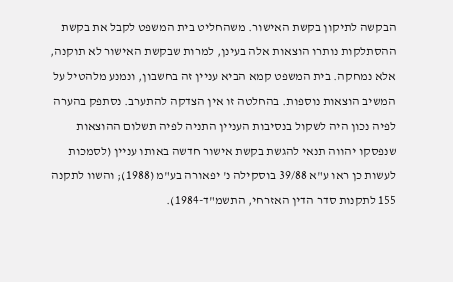הבקשה לתיקון בקשת האישור. משהחליט בית המשפט לקבל את בקשת ההסתלקות נותרו הוצאות אלה בעינן, למרות שבקשת האישור לא תוקנה, אלא נמחקה. בית המשפט קמא הביא עניין זה בחשבון, ונמנע מלהטיל על המשיב הוצאות נוספות. בהחלטה זו אין הצדקה להתערב. נסתפק בהערה לפיה נכון היה לשקול בנסיבות העניין התניה לפיה תשלום ההוצאות שנפסקו יהווה תנאי להגשת בקשת אישור חדשה באותו עניין (לסמכות לעשות כן ראו ע"א 39/88 בוסקילה נ' יפאורה בע"מ (1988); והשוו לתקנה 155 לתקנות סדר הדין האזרחי, התשמ"ד-1984).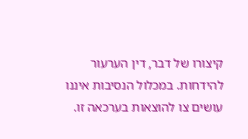קיצורו של דבר, דין הערעור להידחות. במכלול הנסיבות איננו עושים צו להוצאות בערכאה זו.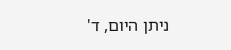ניתן היום, ד'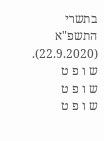בתשרי התשפ"א (22.9.2020).
ש ו פ ט
ש ו פ ט
ש ו פ ט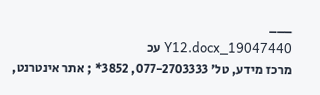___
19047440_Y12.docx עכ
מרכז מידע, טל' 077-2703333, 3852* ; אתר אינטרנט,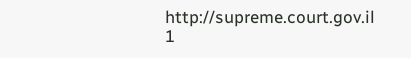http://supreme.court.gov.il
1